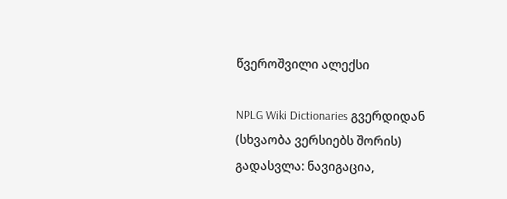წვეროშვილი ალექსი

NPLG Wiki Dictionaries გვერდიდან
(სხვაობა ვერსიებს შორის)
გადასვლა: ნავიგაცია,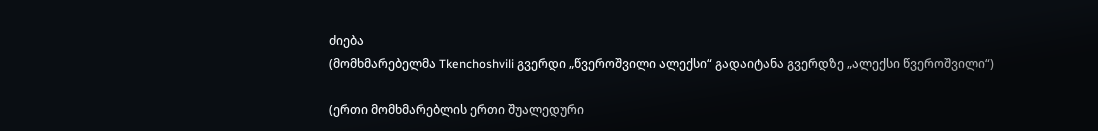ძიება
(მომხმარებელმა Tkenchoshvili გვერდი „წვეროშვილი ალექსი“ გადაიტანა გვერდზე „ალექსი წვეროშვილი“)

(ერთი მომხმარებლის ერთი შუალედური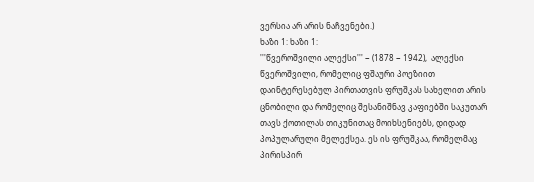ვერსია არ არის ნაჩვენები.)
ხაზი 1: ხაზი 1:
'''წვეროშვილი ალექსი''' − (1878 − 1942),  ალექსი წვეროშვილი, რომელიც ფშაური პოეზიით დაინტერესებულ პირთათვის ფრუშკას სახელით არის ცნობილი და რომელიც შესანიშნავ კაფიებში საკუთარ თავს ქოთილას თიკუნითაც მოიხსენიებს, დიდად პოპულარული მელექსეა. ეს ის ფრუშკაა, რომელმაც პირისპირ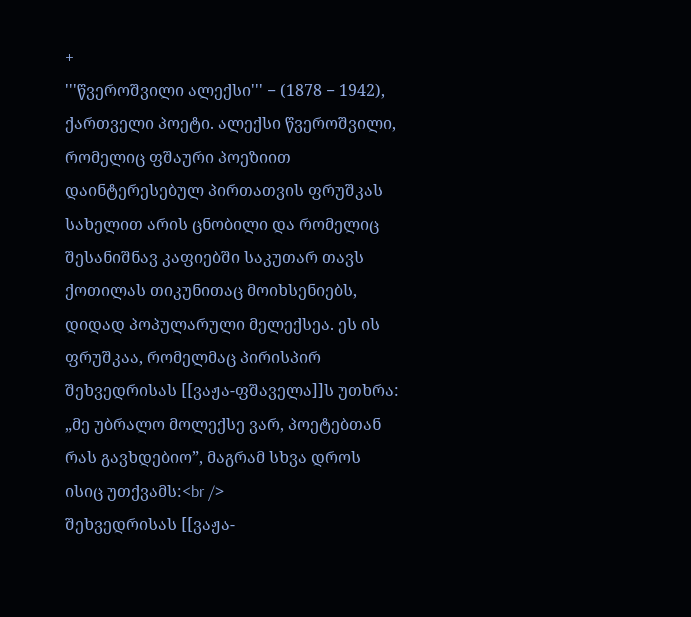+
'''წვეროშვილი ალექსი''' − (1878 − 1942), ქართველი პოეტი. ალექსი წვეროშვილი, რომელიც ფშაური პოეზიით დაინტერესებულ პირთათვის ფრუშკას სახელით არის ცნობილი და რომელიც შესანიშნავ კაფიებში საკუთარ თავს ქოთილას თიკუნითაც მოიხსენიებს, დიდად პოპულარული მელექსეა. ეს ის ფრუშკაა, რომელმაც პირისპირ შეხვედრისას [[ვაჟა-ფშაველა]]ს უთხრა: „მე უბრალო მოლექსე ვარ, პოეტებთან რას გავხდებიო”, მაგრამ სხვა დროს ისიც უთქვამს:<br />
შეხვედრისას [[ვაჟა-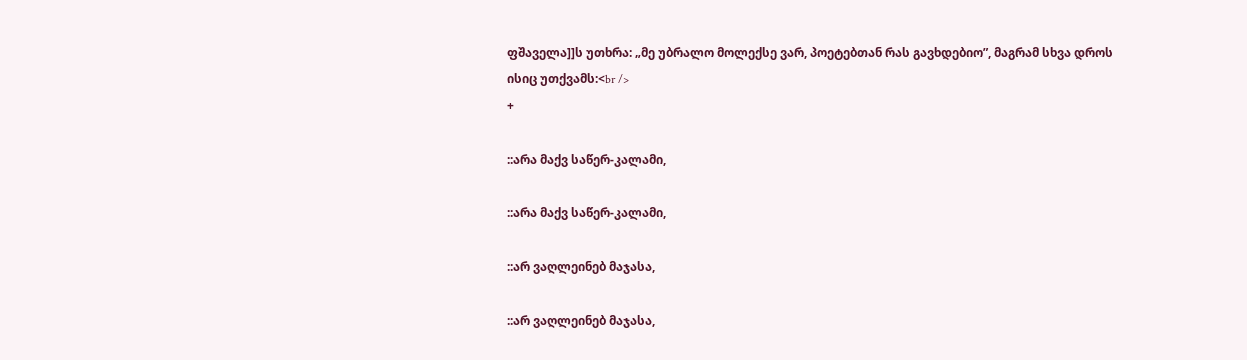ფშაველა]]ს უთხრა: „მე უბრალო მოლექსე ვარ, პოეტებთან რას გავხდებიო”, მაგრამ სხვა დროს ისიც უთქვამს:<br />
+

::არა მაქვ საწერ-კალამი,

::არა მაქვ საწერ-კალამი,

::არ ვაღლეინებ მაჯასა,

::არ ვაღლეინებ მაჯასა,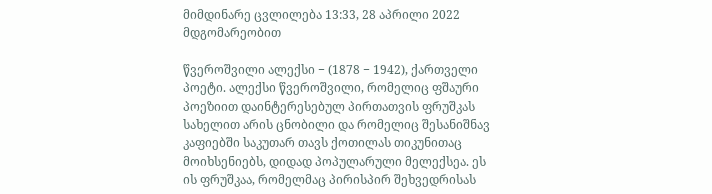მიმდინარე ცვლილება 13:33, 28 აპრილი 2022 მდგომარეობით

წვეროშვილი ალექსი − (1878 − 1942), ქართველი პოეტი. ალექსი წვეროშვილი, რომელიც ფშაური პოეზიით დაინტერესებულ პირთათვის ფრუშკას სახელით არის ცნობილი და რომელიც შესანიშნავ კაფიებში საკუთარ თავს ქოთილას თიკუნითაც მოიხსენიებს, დიდად პოპულარული მელექსეა. ეს ის ფრუშკაა, რომელმაც პირისპირ შეხვედრისას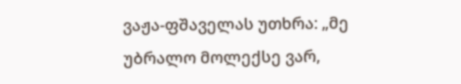ვაჟა-ფშაველას უთხრა: „მე უბრალო მოლექსე ვარ,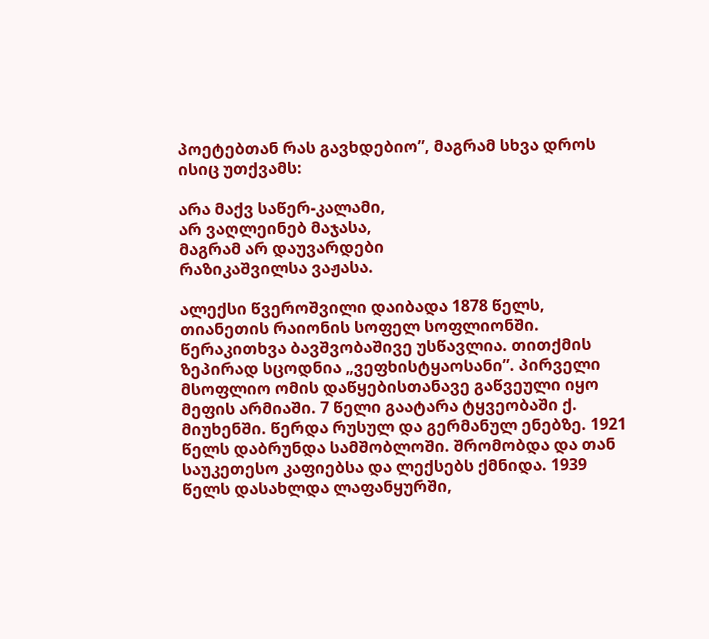პოეტებთან რას გავხდებიო”, მაგრამ სხვა დროს ისიც უთქვამს:

არა მაქვ საწერ-კალამი,
არ ვაღლეინებ მაჯასა,
მაგრამ არ დაუვარდები
რაზიკაშვილსა ვაჟასა.

ალექსი წვეროშვილი დაიბადა 1878 წელს, თიანეთის რაიონის სოფელ სოფლიონში. წერაკითხვა ბავშვობაშივე უსწავლია. თითქმის ზეპირად სცოდნია „ვეფხისტყაოსანი”. პირველი მსოფლიო ომის დაწყებისთანავე გაწვეული იყო მეფის არმიაში. 7 წელი გაატარა ტყვეობაში ქ. მიუხენში. წერდა რუსულ და გერმანულ ენებზე. 1921 წელს დაბრუნდა სამშობლოში. შრომობდა და თან საუკეთესო კაფიებსა და ლექსებს ქმნიდა. 1939 წელს დასახლდა ლაფანყურში,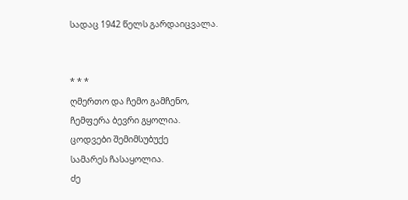სადაც 1942 წელს გარდაიცვალა.


* * *
ღმერთო და ჩემო გამჩენო,
ჩემფერა ბევრი გყოლია.
ცოდვები შემიმსუბუქე
სამარეს ჩასაყოლია.
ძე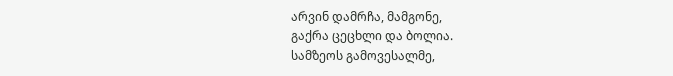არვინ დამრჩა, მამგონე,
გაქრა ცეცხლი და ბოლია.
სამზეოს გამოვესალმე,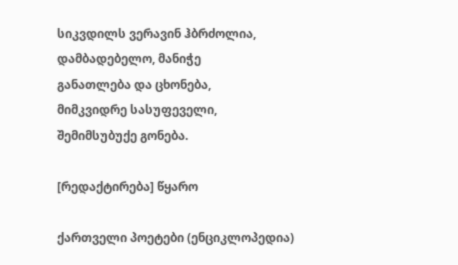სიკვდილს ვერავინ ჰბრძოლია,
დამბადებელო, მანიჭე
განათლება და ცხონება,
მიმკვიდრე სასუფეველი,
შემიმსუბუქე გონება.

[რედაქტირება] წყარო

ქართველი პოეტები (ენციკლოპედია)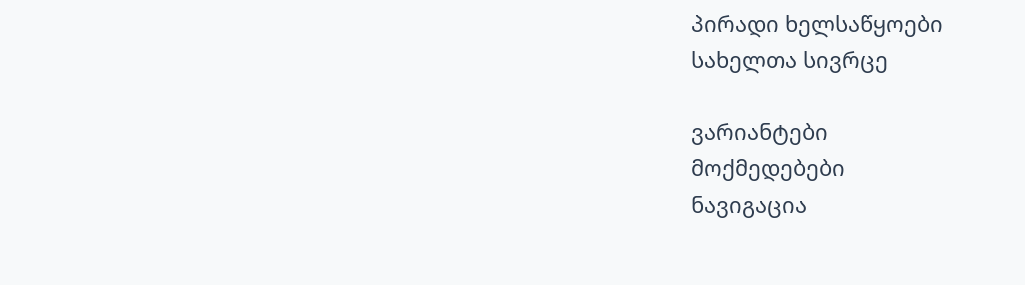პირადი ხელსაწყოები
სახელთა სივრცე

ვარიანტები
მოქმედებები
ნავიგაცია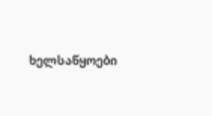ხელსაწყოები